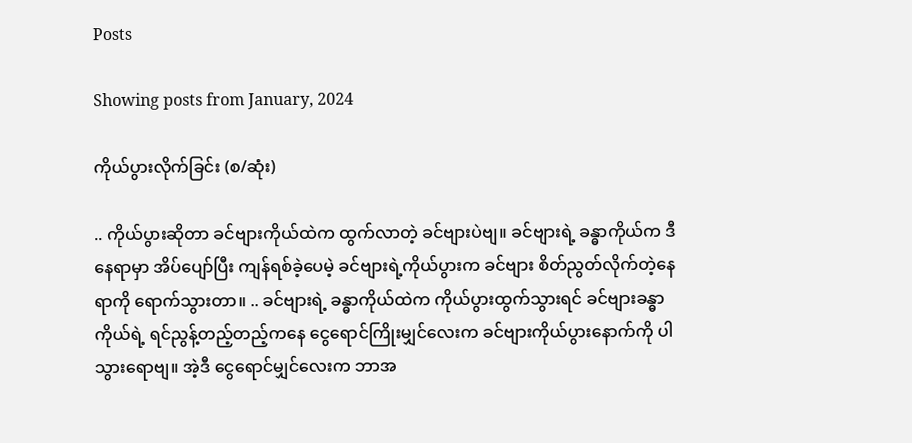Posts

Showing posts from January, 2024

ကိုယ်ပွားလိုက်ခြင်း (စ/ဆုံး)

.. ကိုယ်ပွားဆိုတာ ခင်ဗျားကိုယ်ထဲက ထွက်လာတဲ့ ခင်ဗျားပဲဗျ။ ခင်ဗျားရဲ့ ခန္ဓာကိုယ်က ဒီနေရာမှာ အိပ်ပျော်ပြီး ကျန်ရစ်ခဲ့ပေမဲ့ ခင်ဗျားရဲ့ကိုယ်ပွားက ခင်ဗျား စိတ်ညွတ်လိုက်တဲ့နေရာကို ရောက်သွားတာ။ .. ခင်ဗျားရဲ့ ခန္ဓာကိုယ်ထဲက ကိုယ်ပွားထွက်သွားရင် ခင်ဗျားခန္ဓာကိုယ်ရဲ့ ရင်ညွန့်တည့်တည့်ကနေ ငွေရောင်ကြိုးမျှင်လေးက ခင်ဗျားကိုယ်ပွားနောက်ကို ပါသွားရောဗျ။ အဲ့ဒီ ငွေရောင်မျှင်လေးက ဘာအ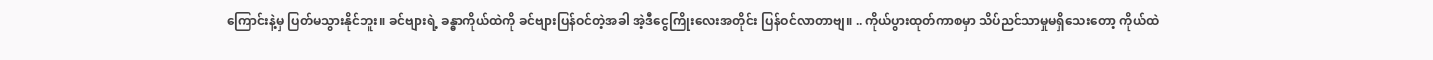ကြောင်းနဲ့မှ ပြတ်မသွားနိုင်ဘူး။ ခင်ဗျားရဲ့ ခန္ဓာကိုယ်ထဲကို ခင်ဗျားပြန်ဝင်တဲ့အခါ အဲ့ဒီငွေကြိုးလေးအတိုင်း ပြန်ဝင်လာတာဗျ။ .. ကိုယ်ပွားထုတ်ကာစမှာ သိပ်ညင်သာမှုမရှိသေးတော့ ကိုယ်ထဲ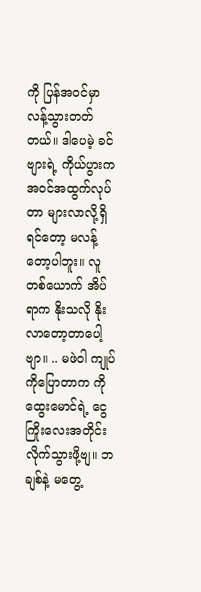ကို ပြန်အဝင်မှာ လန့်သွားတတ်တယ်။ ဒါပေမဲ့ ခင်ဗျားရဲ့ ကိုယ်ပွားက အဝင်အထွက်လုပ်တာ များလာလို့ရှိရင်တော့ မလန့်တော့ပါဘူး။ လူတစ်ယောက် အိပ်ရာက နိုးသလို နိုးလာတော့တာပေါ့ဗျာ။ .. မဖဲဝါ ကျုပ်ကိုပြောတာက ကိုထွေးမောင်ရဲ့ ငွေကြိုးလေးအတိုင်း လိုက်သွားဖို့ဗျ။ ဘချစ်နဲ့ မတွေ့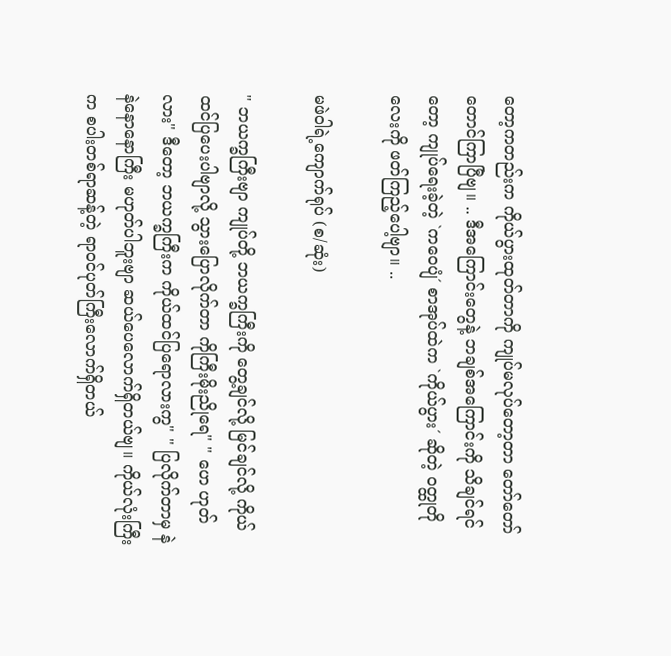တော့ကတည်းက ကိုယ်ပွားထုတ်တာကို ကျုပ်မလုပ်တော့တာ တော်တော်တောင်ကြာပြီဗျ။ .. ဒီအကြောင်းတွေနဲ့ ဘချစ်အကြောင်းကို သိချင်ရင်တော့ ကျုပ်ရေးခဲ့တဲ့ `ကဝေပျံ´ စာအုပ်ထဲက `ကိုယ်ပွား´ ဆိုတဲ့ ဝတ္ထုတိုလေးကို ဖတ်ကြည့်ပေါ့ဗျာ။ ..

မဖဲဝါရဲ့ကျောက်ရုပ် (စ/ဆုံး)

" ဘယက္ခကြီးဗျာ ကျုပ်တို့ ဘယက္ခကြီးကို တွေ့ချင်လို့ မြင်ချင်လို့ ကိုယ်ထင်ပြပေးပါဗျာလို့ သွားပြောလိုက်တာ ကိုကြီးမိုးညိုရေ" " ဟေ ဟုတ်လား" ဒီတော့ ဘယက္ခကြီးက ကိုယ်ထင်ပြရောလားကွ" " ပြလိုက်တာမှ နဲနဲနောနောကြီး မဟုတ်ပါဘူးဗျာ ဆယ်ပေလောက်ရှိတယ်ဗျ။ ကိုယ်လုံးကြီးက စပါးတစ်ရာဆန့်တဲ့ ရာဝင်ပုတ်ကြီးလောက်ရှိတယ်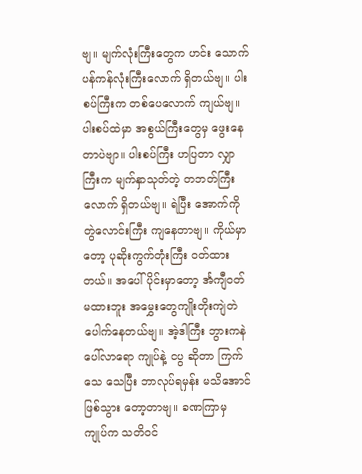ဗျ။ မျက်လုံးကြီးတွေက ဟင်း သောက် ပန်ကန်လုံးကြီးလောက် ရှိတယ်ဗျ။ ပါးစပ်ကြီးက တစ်ပေလောက် ကျယ်ဗျ။ ပါးစပ်ထဲမှာ အစွယ်ကြီးတွေမှ ဖွေးနေ တာပဲဗျာ။ ပါးစပ်ကြီး ဟပြတာ လျှာကြီးက မျက်နှာသုတ်တဲ့ တဘတ်ကြီးလောက် ရှိတယ်ဗျ။ ရဲပြီး အောက်ကို တွဲလောင်းကြီး ကျနေတာဗျ။ ကိုယ်မှာတော့ ပုဆိုးကွက်တုံးကြီး ဝတ်ထားတယ်။ အပေါ်ပိုင်းမှာတော့ င်္အကျီဝတ်မထားဘူး အမွှေးတွေကျိုးတိုးကျဲတဲ ပေါက်နေတယ်ဗျ။ အဲ့ဒါကြီး ဘွားကနဲ ပေါ်လာရော ကျုပ်နဲ့ ငပွ ဆိုတာ ကြက်သေ သေပြီး ဘာလုပ်ရမှန်း မသိအောင် ဖြစ်သွား တော့တာဗျ။ ခဏကြာမှ ကျုပ်က သတိဝင်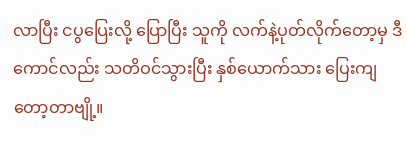လာပြီး ငပွပြေးလို့ ပြောပြီး သူကို လက်နဲ့ပုတ်လိုက်တော့မှ ဒီကောင်လည်း သတိဝင်သွားပြီး နှစ်ယောက်သား ပြေးကျတော့တာဗျို့။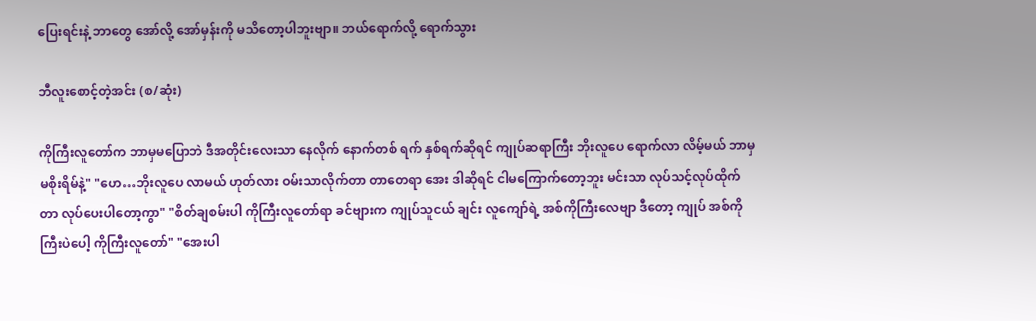ပြေးရင်းနဲ့ ဘာတွေ အော်လို့ အော်မှန်းကို မသိတော့ပါဘူးဗျာ။ ဘယ်ရောက်လို့ ရောက်သွား

ဘီလူးစောင့်တဲ့အင်း (စ/ဆုံး)

ကိုကြီးလူတော်က ဘာမှမပြောဘဲ ဒီအတိုင်းလေးသာ နေလိုက် နောက်တစ် ရက် နှစ်ရက်ဆိုရင် ကျုပ်ဆရာကြီး ဘိုးလူပေ ရောက်လာ လိမ့်မယ် ဘာမှမစိုးရိမ်နဲ့" "ဟေ…ဘိုးလူပေ လာမယ် ဟုတ်လား ဝမ်းသာလိုက်တာ တာတေရာ အေး ဒါဆိုရင် ငါမကြောက်တော့ဘူး မင်းသာ လုပ်သင့်လုပ်ထိုက်တာ လုပ်ပေးပါတော့ကွာ" "စိတ်ချစမ်းပါ ကိုကြီးလူတော်ရာ ခင်ဗျားက ကျုပ်သူငယ် ချင်း လူကျော်ရဲ့ အစ်ကိုကြီးလေဗျာ ဒီတော့ ကျုပ် အစ်ကိုကြီးပဲပေါ့ ကိုကြီးလူတော်" "အေးပါ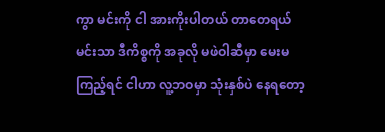ကွာ မင်းကို ငါ အားကိုးပါတယ် တာတေရယ် မင်းသာ ဒီကိစ္စကို အခုလို မဖဲဝါဆီမှာ မေးမကြည့်ရင် ငါဟာ လူ့ဘဝမှာ သုံးနှစ်ပဲ နေရတော့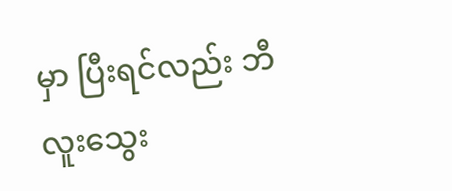မှာ ပြီးရင်လည်း ဘီလူးသွေး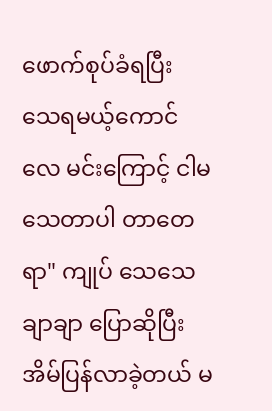ဖောက်စုပ်ခံရပြီး သေရမယ့်ကောင်လေ မင်းကြောင့် ငါမသေတာပါ တာတေရာ" ကျုပ် သေသေချာချာ ပြောဆိုပြီး အိမ်ပြန်လာခဲ့တယ် မ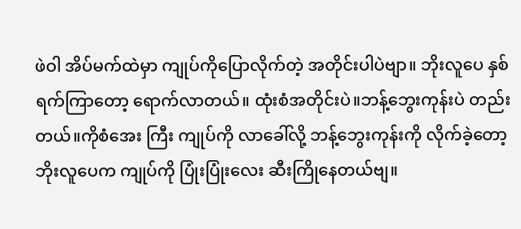ဖဲဝါ အိပ်မက်ထဲမှာ ကျုပ်ကိုပြောလိုက်တဲ့ အတိုင်းပါပဲဗျာ။ ဘိုးလူပေ နှစ်ရက်ကြာတော့ ရောက်လာတယ်။ ထုံးစံအတိုင်းပဲ။ဘန့်ဘွေးကုန်းပဲ တည်းတယ်။ကိုစံအေး ကြီး ကျုပ်ကို လာခေါ်လို့ ဘန့်ဘွေးကုန်းကို လိုက်ခဲ့တော့ ဘိုးလူပေက ကျုပ်ကို ပြုံးပြုံးလေး ဆီးကြိုနေတယ်ဗျ။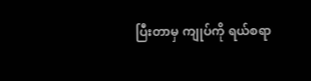ပြီးတာမှ ကျုပ်ကို ရယ်စရာ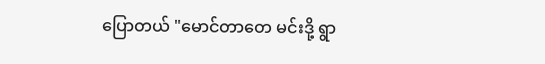ပြောတယ် "မောင်တာတေ မင်းဒို့ ရွာ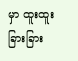မှာ ထူးထူးခြားခြား